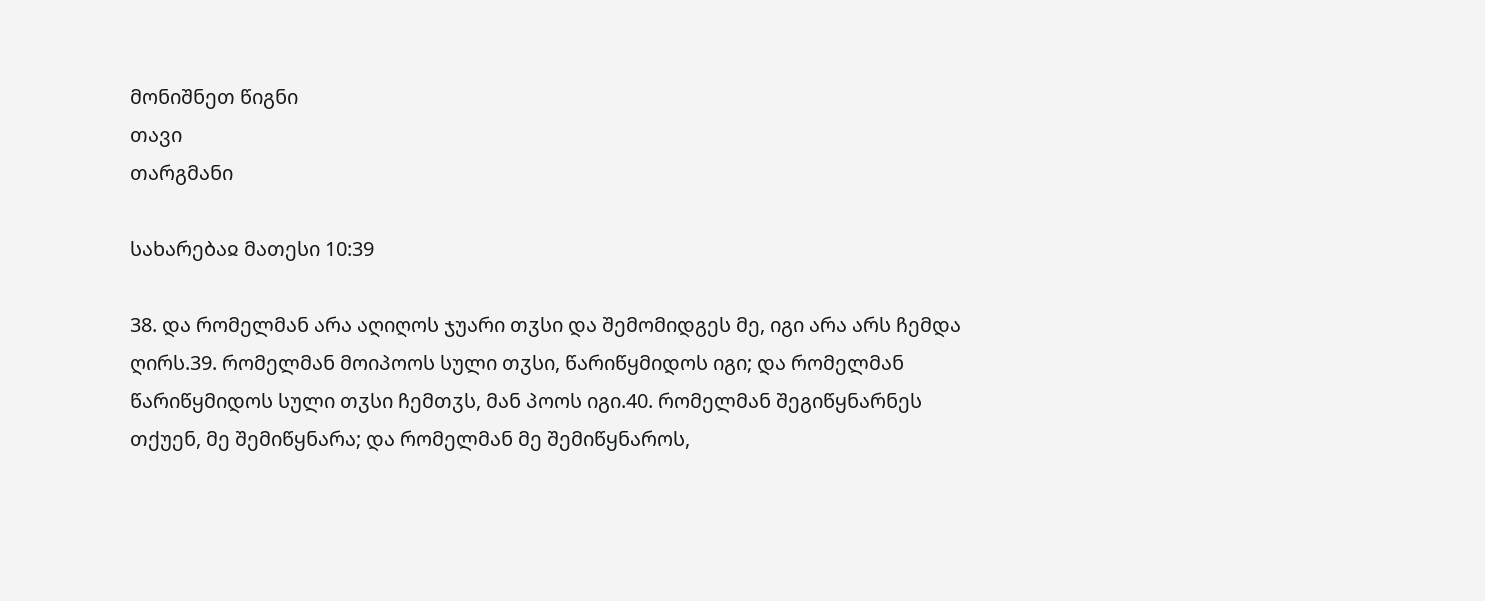მონიშნეთ წიგნი
თავი
თარგმანი

სახარებაჲ მათესი 10:39

38. და რომელმან არა აღიღოს ჯუარი თჳსი და შემომიდგეს მე, იგი არა არს ჩემდა ღირს.39. რომელმან მოიპოოს სული თჳსი, წარიწყმიდოს იგი; და რომელმან წარიწყმიდოს სული თჳსი ჩემთჳს, მან პოოს იგი.40. რომელმან შეგიწყნარნეს თქუენ, მე შემიწყნარა; და რომელმან მე შემიწყნაროს,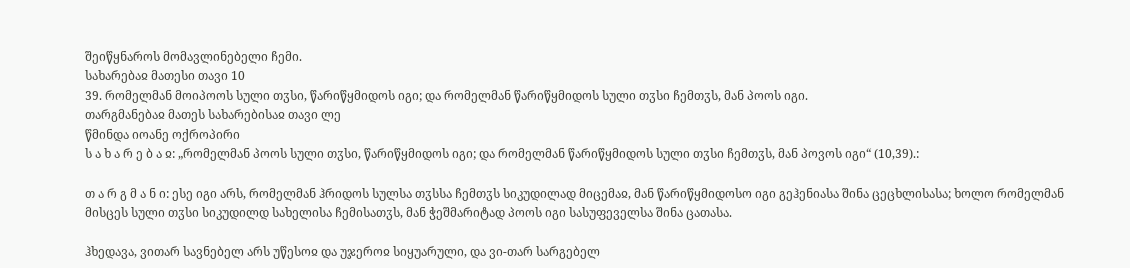შეიწყნაროს მომავლინებელი ჩემი.
სახარებაჲ მათესი თავი 10
39. რომელმან მოიპოოს სული თჳსი, წარიწყმიდოს იგი; და რომელმან წარიწყმიდოს სული თჳსი ჩემთჳს, მან პოოს იგი.
თარგმანებაჲ მათეს სახარებისაჲ თავი ლე
წმინდა იოანე ოქროპირი
ს ა ხ ა რ ე ბ ა ჲ: „რომელმან პოოს სული თჳსი, წარიწყმიდოს იგი; და რომელმან წარიწყმიდოს სული თჳსი ჩემთჳს, მან პოვოს იგი“ (10,39).:

თ ა რ გ მ ა ნ ი: ესე იგი არს, რომელმან ჰრიდოს სულსა თჳსსა ჩემთჳს სიკუდილად მიცემაჲ, მან წარიწყმიდოსო იგი გეჰენიასა შინა ცეცხლისასა; ხოლო რომელმან მისცეს სული თჳსი სიკუდილდ სახელისა ჩემისათჳს, მან ჭეშმარიტად პოოს იგი სასუფეველსა შინა ცათასა.

ჰხედავა, ვითარ სავნებელ არს უწესოჲ და უჯეროჲ სიყუარული, და ვი-თარ სარგებელ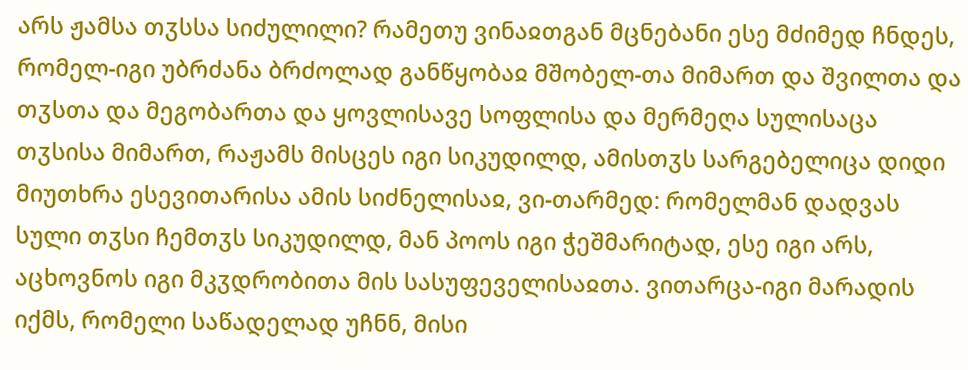არს ჟამსა თჳსსა სიძულილი? რამეთუ ვინაჲთგან მცნებანი ესე მძიმედ ჩნდეს, რომელ-იგი უბრძანა ბრძოლად განწყობაჲ მშობელ-თა მიმართ და შვილთა და თჳსთა და მეგობართა და ყოვლისავე სოფლისა და მერმეღა სულისაცა თჳსისა მიმართ, რაჟამს მისცეს იგი სიკუდილდ, ამისთჳს სარგებელიცა დიდი მიუთხრა ესევითარისა ამის სიძნელისაჲ, ვი-თარმედ: რომელმან დადვას სული თჳსი ჩემთჳს სიკუდილდ, მან პოოს იგი ჭეშმარიტად, ესე იგი არს, აცხოვნოს იგი მკჳდრობითა მის სასუფეველისაჲთა. ვითარცა-იგი მარადის იქმს, რომელი საწადელად უჩნნ, მისი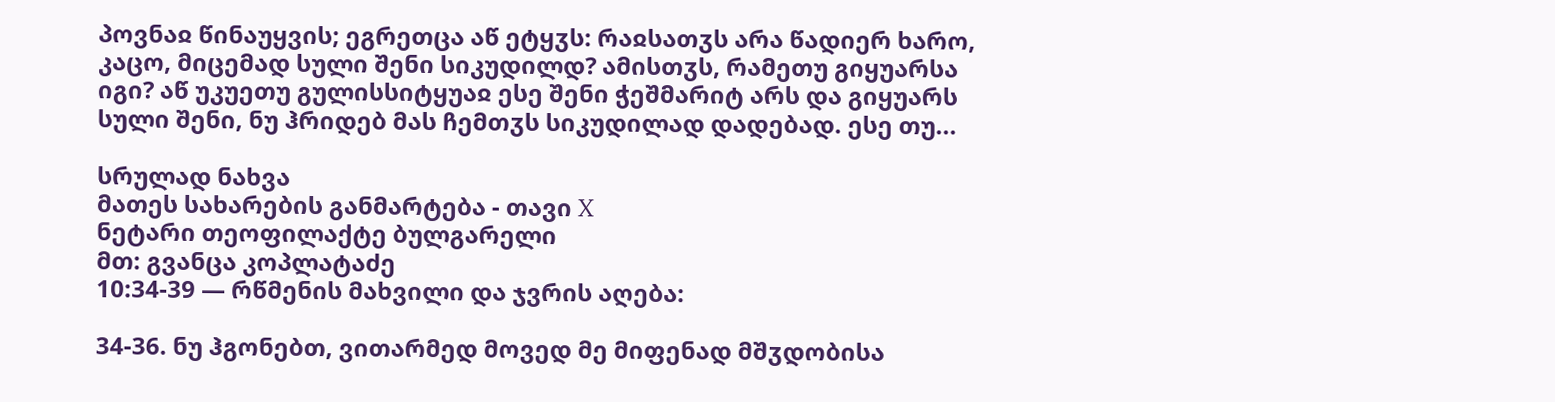პოვნაჲ წინაუყვის; ეგრეთცა აწ ეტყჳს: რაჲსათჳს არა წადიერ ხარო, კაცო, მიცემად სული შენი სიკუდილდ? ამისთჳს, რამეთუ გიყუარსა იგი? აწ უკუეთუ გულისსიტყუაჲ ესე შენი ჭეშმარიტ არს და გიყუარს სული შენი, ნუ ჰრიდებ მას ჩემთჳს სიკუდილად დადებად. ესე თუ...

სრულად ნახვა
მათეს სახარების განმარტება - თავი X
ნეტარი თეოფილაქტე ბულგარელი
მთ: გვანცა კოპლატაძე
10:34-39 — რწმენის მახვილი და ჯვრის აღება:

34-36. ნუ ჰგონებთ, ვითარმედ მოვედ მე მიფენად მშჳდობისა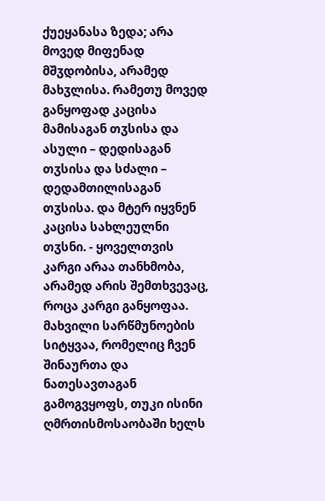ქუეყანასა ზედა; არა მოვედ მიფენად მშჳდობისა, არამედ მახჳლისა. რამეთუ მოვედ განყოფად კაცისა მამისაგან თჳსისა და ასული – დედისაგან თჳსისა და სძალი – დედამთილისაგან თჳსისა. და მტერ იყვნენ კაცისა სახლეულნი თჳსნი. - ყოველთვის კარგი არაა თანხმობა, არამედ არის შემთხვევაც, როცა კარგი განყოფაა. მახვილი სარწმუნოების სიტყვაა, რომელიც ჩვენ შინაურთა და ნათესავთაგან გამოგვყოფს, თუკი ისინი ღმრთისმოსაობაში ხელს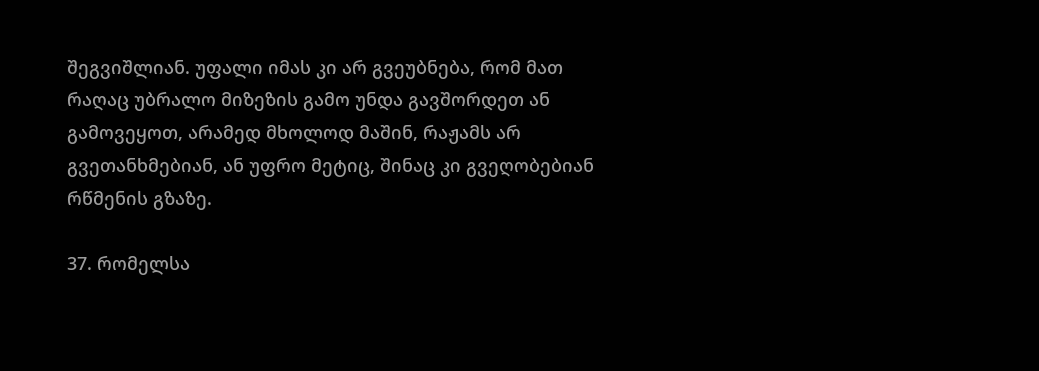შეგვიშლიან. უფალი იმას კი არ გვეუბნება, რომ მათ რაღაც უბრალო მიზეზის გამო უნდა გავშორდეთ ან გამოვეყოთ, არამედ მხოლოდ მაშინ, რაჟამს არ გვეთანხმებიან, ან უფრო მეტიც, შინაც კი გვეღობებიან რწმენის გზაზე.

37. რომელსა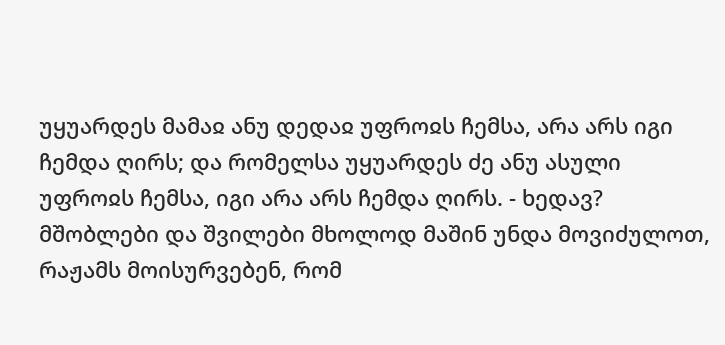უყუარდეს მამაჲ ანუ დედაჲ უფროჲს ჩემსა, არა არს იგი ჩემდა ღირს; და რომელსა უყუარდეს ძე ანუ ასული უფროჲს ჩემსა, იგი არა არს ჩემდა ღირს. - ხედავ? მშობლები და შვილები მხოლოდ მაშინ უნდა მოვიძულოთ, რაჟამს მოისურვებენ, რომ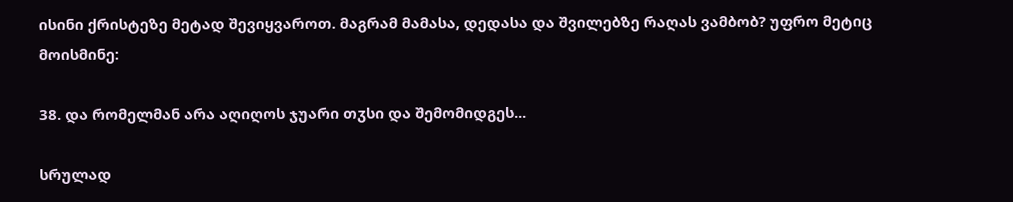ისინი ქრისტეზე მეტად შევიყვაროთ. მაგრამ მამასა, დედასა და შვილებზე რაღას ვამბობ? უფრო მეტიც მოისმინე:

38. და რომელმან არა აღიღოს ჯუარი თჳსი და შემომიდგეს...

სრულად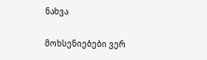ნახვა

მოხსენიებები ვერ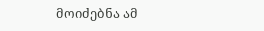მოიძებნა ამ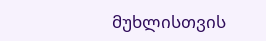მუხლისთვის